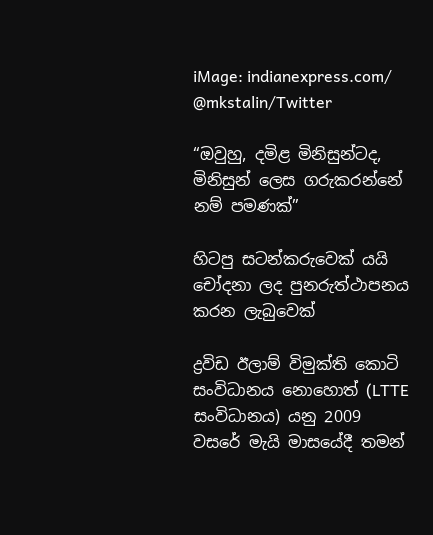iMage: indianexpress.com/ @mkstalin/Twitter

“ඔවුහු, දමිළ මිනිසුන්ටද, මිනිසුන් ලෙස ගරුකරන්නේ නම් පමණක්”

හිටපු සටන්කරුවෙක් යයි චෝදනා ලද පුනරුත්ථාපනය කරන ලැබුවෙක්

ද්‍රවිඩ ඊලාම් විමුක්ති කොටි සංවිධානය නොහොත් (LTTE සංවිධානය) යනු 2009 වසරේ මැයි මාසයේදී තමන්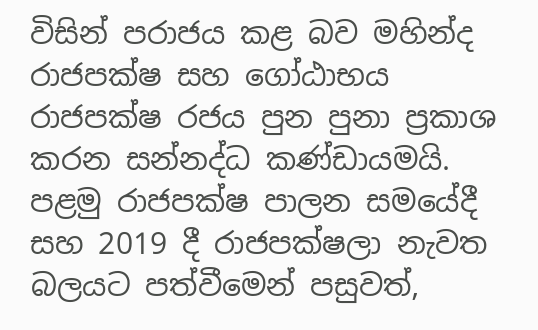විසින් පරාජය කළ බව මහින්ද රාජපක්ෂ සහ ගෝඨාභය රාජපක්ෂ රජය පුන පුනා ප්‍රකාශ කරන සන්නද්ධ කණ්ඩායමයි. පළමු රාජපක්ෂ පාලන සමයේදී සහ 2019 දී රාජපක්ෂලා නැවත බලයට පත්වීමෙන් පසුවත්,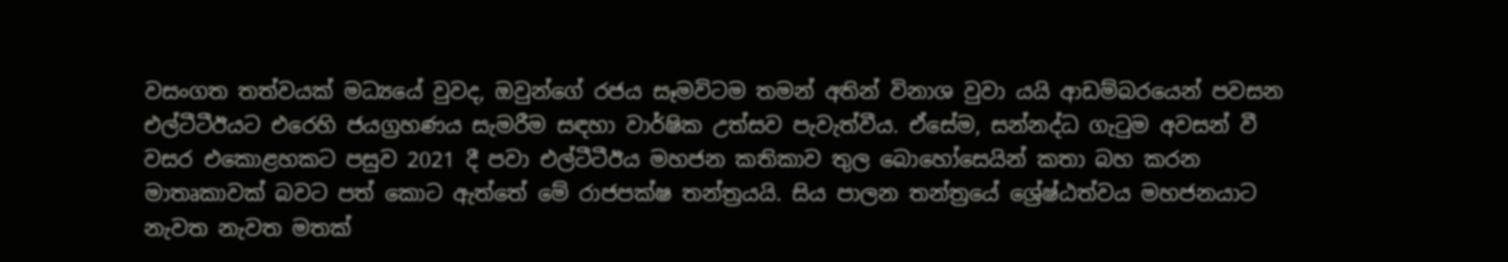වසංගත තත්වයක් මධ්‍යයේ වුවද, ඔවුන්ගේ රජය සෑමවිටම තමන් අතින් විනාශ වුවා යයි ආඩම්බරයෙන් පවසන එල්ටීටීඊයට එරෙහි ජයග්‍රහණය සැමරීම සඳහා වාර්ෂික උත්සව පැවැත්වීය. ඒසේම, සන්නද්ධ ගැටුම අවසන් වී වසර එකොළහකට පසුව 2021 දී පවා එල්ටීටීඊය මහජන කතිකාව තුල බොහෝසෙයින් කතා බහ කරන මාතෘකාවක් බවට පත් කොට ඇත්තේ මේ රාජපක්ෂ තන්ත්‍රයයි. සිය පාලන තන්ත්‍රයේ ශ්‍රේෂ්ඨත්වය මහජනයාට නැවත නැවත මතක්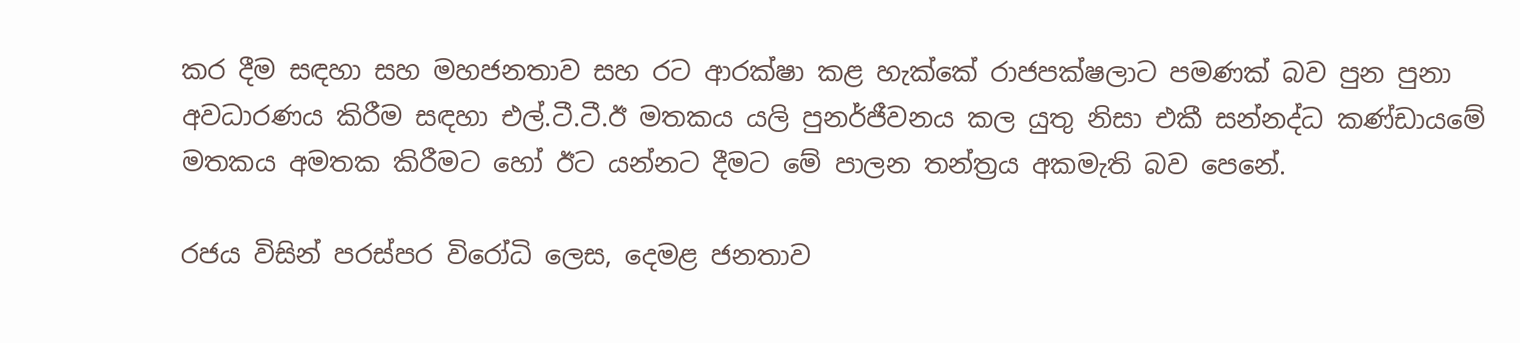කර දීම සඳහා සහ මහජනතාව සහ රට ආරක්ෂා කළ හැක්කේ රාජපක්ෂලාට පමණක් බව පුන පුනා අවධාරණය කිරීම සඳහා එල්.ටී.ටී.ඊ මතකය යලි පුනර්ජීවනය කල යුතු නිසා එකී සන්නද්ධ කණ්ඩායමේ මතකය අමතක කිරීමට හෝ ඊට යන්නට දීමට මේ පාලන තන්ත්‍රය අකමැති බව පෙනේ.

රජය විසින් පරස්පර විරෝධි ලෙස, දෙමළ ජනතාව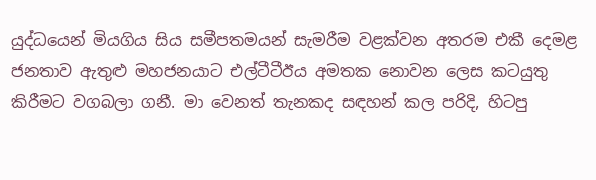යුද්ධයෙන් මියගිය සිය සමීපතමයන් සැමරීම වළක්වන අතරම එකී දෙමළ ජනතාව ඇතුළු මහජනයාට එල්ටීටීඊය අමතක නොවන ලෙස කටයුතු කිරීමට වගබලා ගනී. මා වෙනත් තැනකද සඳහන් කල පරිදි, හිටපු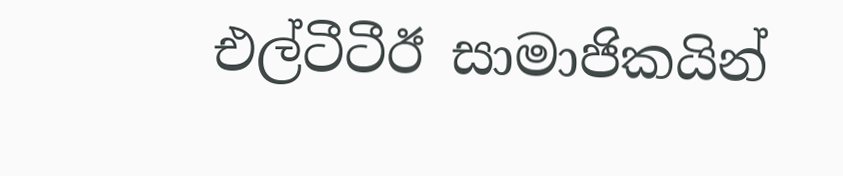එල්ටීටීඊ සාමාජිකයින්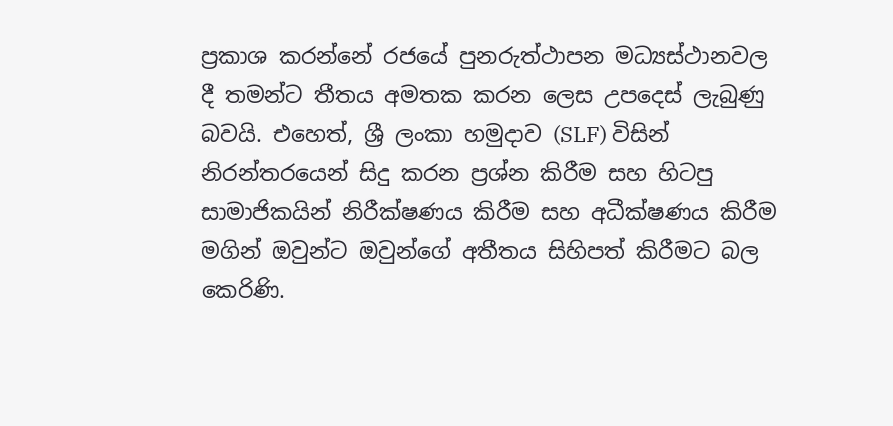ප්‍රකාශ කරන්නේ රජයේ පුනරුත්ථාපන මධ්‍යස්ථානවල දී තමන්ට තීතය අමතක කරන ලෙස උපදෙස් ලැබුණු බවයි. එහෙත්, ශ්‍රී ලංකා හමුදාව (SLF) විසින් නිරන්තරයෙන් සිදු කරන ප්‍රශ්න කිරීම සහ හිටපු සාමාජිකයින් නිරීක්ෂණය කිරීම සහ අධීක්ෂණය කිරීම මගින් ඔවුන්ට ඔවුන්ගේ අතීතය සිහිපත් කිරීමට බල කෙරිණි.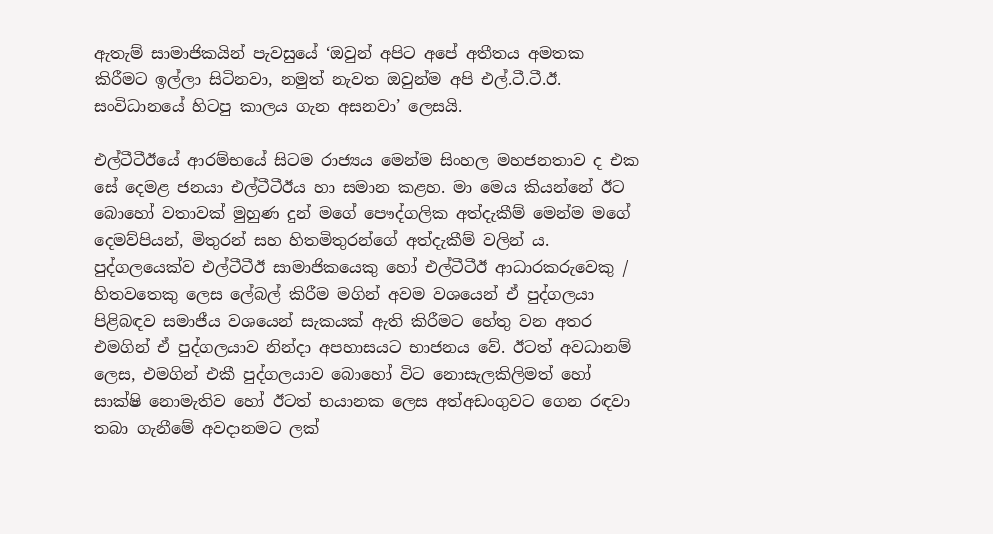ඇතැම් සාමාජිකයින් පැවසුයේ ‘ඔවුන් අපිට අපේ අතීතය අමතක කිරීමට ඉල්ලා සිටිනවා, නමුත් නැවත ඔවුන්ම අපි එල්.ටී.ටී.ඊ. සංවිධානයේ හිටපු කාලය ගැන අසනවා’ ලෙසයි.

එල්ටීටීඊයේ ආරම්භයේ සිටම රාජ්‍යය මෙන්ම සිංහල මහජනතාව ද එක සේ දෙමළ ජනයා එල්ටීටීඊය හා සමාන කළහ. මා මෙය කියන්නේ ඊට බොහෝ වතාවක් මුහුණ දුන් මගේ පෞද්ගලික අත්දැකීම් මෙන්ම මගේ දෙමව්පියන්, මිතුරන් සහ හිතමිතුරන්ගේ අත්දැකීම් වලින් ය. පුද්ගලයෙක්ව එල්ටීටීඊ සාමාජිකයෙකු හෝ එල්ටීටීඊ ආධාරකරුවෙකු / හිතවතෙකු ලෙස ලේබල් කිරීම මගින් අවම වශයෙන් ඒ පුද්ගලයා පිළිබඳව සමාජීය වශයෙන් සැකයක් ඇති කිරීමට හේතු වන අතර එමගින් ඒ පුද්ගලයාව නින්දා අපහාසයට භාජනය වේ. ඊටත් අවධානම් ලෙස, එමගින් එකී පුද්ගලයාව බොහෝ විට නොසැලකිලිමත් හෝ සාක්ෂි නොමැතිව හෝ ඊටත් භයානක ලෙස අත්අඩංගුවට ගෙන රඳවා තබා ගැනීමේ අවදානමට ලක්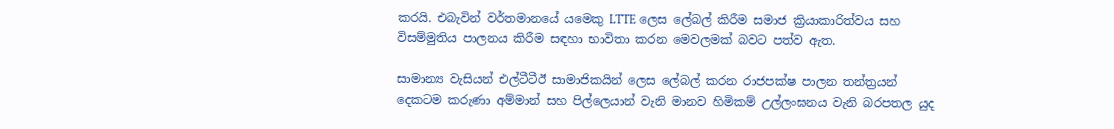කරයි. එබැවින් වර්තමානයේ යමෙකු LTTE ලෙස ලේබල් කිරීම සමාජ ක්‍රියාකාරිත්වය සහ විසම්මුතිය පාලනය කිරීම සඳහා භාවිතා කරන මෙවලමක් බවට පත්ව ඇත.

සාමාන්‍ය වැසියන් එල්ටීටීඊ සාමාජිකයින් ලෙස ලේබල් කරන රාජපක්ෂ පාලන තන්ත්‍රයන් දෙකටම කරුණා අම්මාන් සහ පිල්ලෙයාන් වැනි මානව හිමිකම් උල්ලංඝනය වැනි බරපතල යුද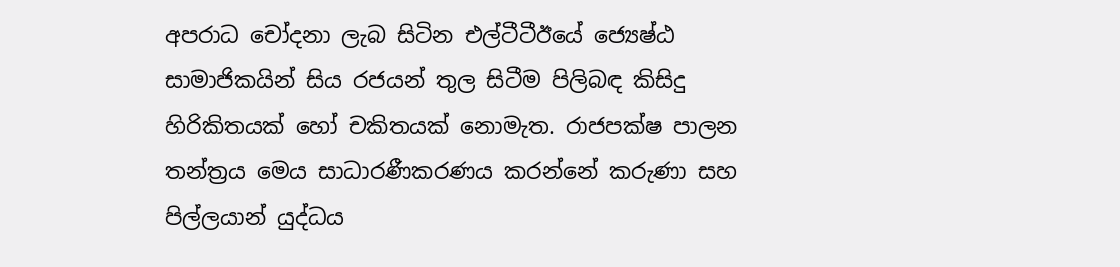අපරාධ චෝදනා ලැබ සිටින එල්ටීටීඊයේ ජ්‍යෙෂ්ඨ සාමාජිකයින් සිය රජයන් තුල සිටීම පිලිබඳ කිසිදු හිරිකිතයක් හෝ චකිතයක් නොමැත. රාජපක්ෂ පාලන තන්ත්‍රය මෙය සාධාරණීකරණය කරන්නේ කරුණා සහ පිල්ලයාන් යුද්ධය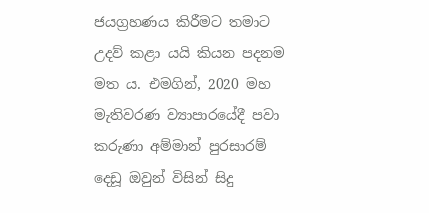ජයග්‍රහණය කිරීමට තමාට උදව් කළා යයි කියන පදනම මත ය. එමගින්, 2020 මහ මැතිවරණ ව්‍යාපාරයේදී පවා කරුණා අම්මාන් පුරසාරම් දෙඩූ ඔවුන් විසින් සිදු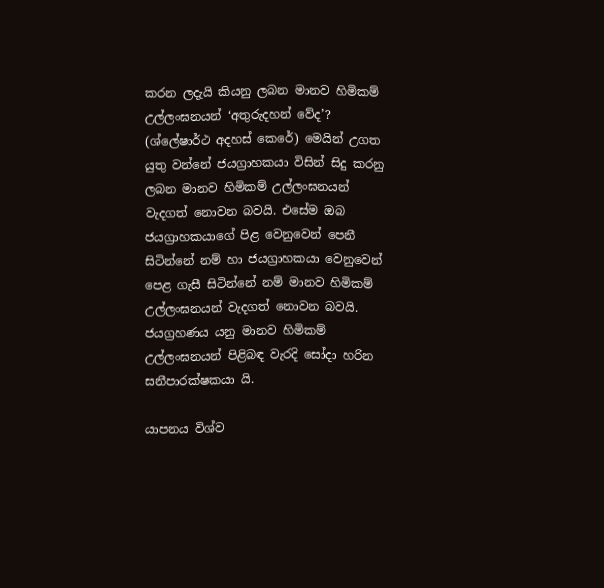කරන ලදැයි කියනු ලබන මානව හිමිකම් උල්ලංඝනයන් ‘අතුරුදහන් වේද’? (ශ්ලේෂාර්ථ අදහස් කෙරේ) මෙයින් උගත යුතු වන්නේ ජයග්‍රාහකයා විසින් සිදු කරනු ලබන මානව හිමිකම් උල්ලංඝනයන් වැදගත් නොවන බවයි. එසේම ඔබ ජයග්‍රාහකයාගේ පිළ වෙනුවෙන් පෙනී සිටින්නේ නම් හා ජයග්‍රාහකයා වෙනුවෙන් පෙළ ගැසී සිටින්නේ නම් මානව හිමිකම් උල්ලංඝනයන් වැදගත් නොවන බවයි. ජයග්‍රහණය යනු මානව හිමිකම් උල්ලංඝනයන් පිළිබඳ වැරදි සෝදා හරින සනීපාරක්ෂකයා යි.

යාපනය විශ්ව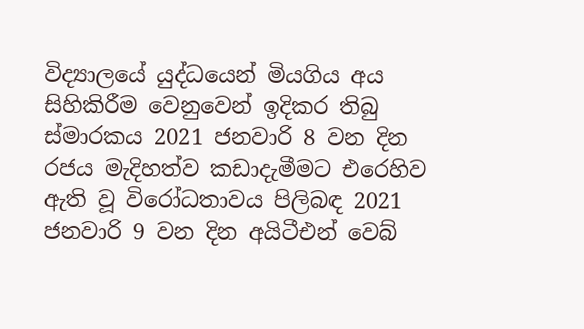විද්‍යාලයේ යුද්ධයෙන් මියගිය අය සිහිකිරීම වෙනුවෙන් ඉදිකර තිබු ස්මාරකය 2021 ජනවාරි 8 වන දින රජය මැදිහත්ව කඩාදැමීමට එරෙහිව ඇති වූ විරෝධතාවය පිලිබඳ 2021 ජනවාරි 9 වන දින අයිටීඑන් වෙබ්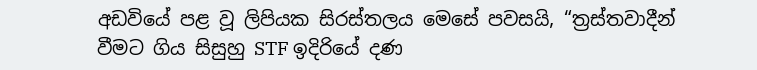අඩවියේ පළ වූ ලිපියක සිරස්තලය මෙසේ පවසයි, “ත්‍රස්තවාදීන් වීමට ගිය සිසුහු STF ඉදිරියේ දණ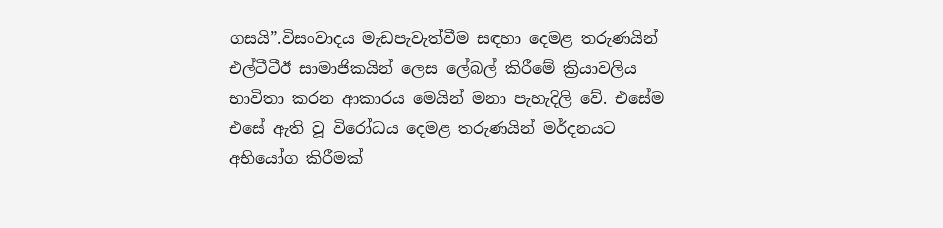ගසයි”.විසංවාදය මැඩපැවැත්වීම සඳහා දෙමළ තරුණයින් එල්ටීටීඊ සාමාජිකයින් ලෙස ලේබල් කිරීමේ ක්‍රියාවලිය භාවිතා කරන ආකාරය මෙයින් මනා පැහැදිලි වේ. එසේම එසේ ඇති වූ විරෝධය දෙමළ තරුණයින් මර්දනයට අභියෝග කිරීමක්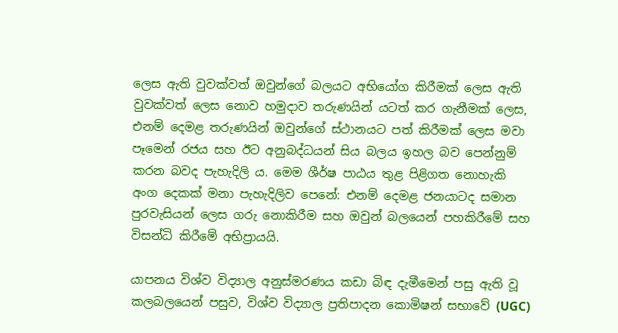ලෙස ඇති වුවක්වත් ඔවුන්ගේ බලයට අභියෝග කිරීමක් ලෙස ඇති වුවක්වත් ලෙස නොව හමුදාව තරුණයින් යටත් කර ගැනීමක් ලෙස, එනම් දෙමළ තරුණයින් ඔවුන්ගේ ස්ථානයට පත් කිරීමක් ලෙස මවා පෑමෙන් රජය සහ ඊට අනුබද්ධයන් සිය බලය ඉහල බව පෙන්නුම් කරන බවද පැහැදිලි ය. මෙම ශීර්ෂ පාඨය තුළ පිළිගත නොහැකි අංග දෙකක් මනා පැහැදිලිව පෙනේ: එනම් දෙමළ ජනයාටද සමාන පුරවැසියන් ලෙස ගරු නොකිරීම සහ ඔවුන් බලයෙන් පහකිරීමේ සහ විසන්ධි කිරීමේ අභිප්‍රායයි.

යාපනය විශ්ව විද්‍යාල අනුස්මරණය කඩා බිඳ දැමීමෙන් පසු ඇති වූ කලබලයෙන් පසුව, විශ්ව විද්‍යාල ප්‍රතිපාදන කොමිෂන් සභාවේ (UGC)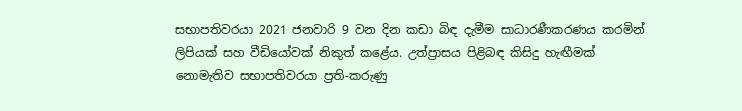සභාපතිවරයා 2021 ජනවාරි 9 වන දින කඩා බිඳ දැමීම සාධාරණීකරණය කරමින් ලිපියක් සහ වීඩියෝවක් නිකුත් කළේය. උත්ප්‍රාසය පිළිබඳ කිසිදු හැඟීමක් නොමැතිව සභාපතිවරයා ප්‍රති-කරුණු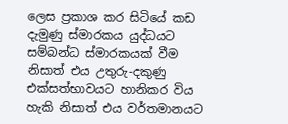ලෙස ප්‍රකාශ කර සිටියේ කඩ දැමුණු ස්මාරකය යුද්ධයට සම්බන්ධ ස්මාරකයක් වීම නිසාත් එය උතුරු-දකුණු එක්සත්භාවයට හානිකර විය හැකි නිසාත් එය වර්තමානයට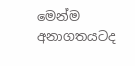මෙන්ම අනාගතයටද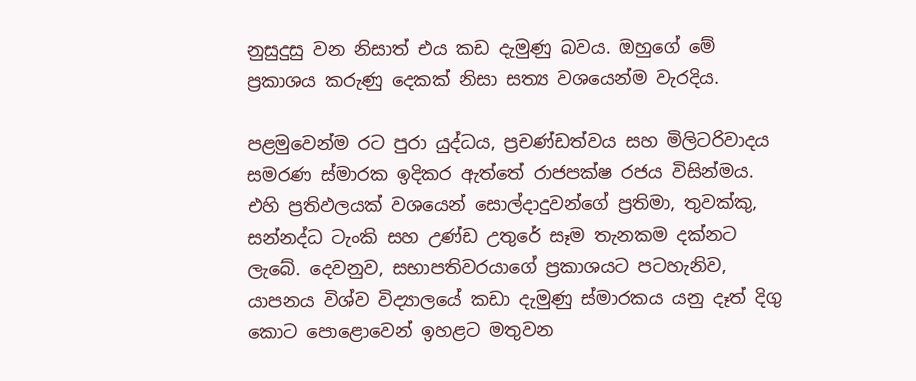නුසුදුසු වන නිසාත් එය කඩ දැමුණු බවය. ඔහුගේ මේ ප්‍රකාශය කරුණු දෙකක් නිසා සත්‍ය වශයෙන්ම වැරදිය.

පළමුවෙන්ම රට පුරා යුද්ධය, ප්‍රචණ්ඩත්වය සහ මිලිටරිවාදය සමරණ ස්මාරක ඉදිකර ඇත්තේ රාජපක්ෂ රජය විසින්මය. එහි ප්‍රතිඵලයක් වශයෙන් සොල්දාදුවන්ගේ ප්‍රතිමා, තුවක්කු, සන්නද්ධ ටැංකි සහ උණ්ඩ උතුරේ සෑම තැනකම දක්නට ලැබේ. දෙවනුව, සභාපතිවරයාගේ ප්‍රකාශයට පටහැනිව, යාපනය විශ්ව විද්‍යාලයේ කඩා දැමුණු ස්මාරකය යනු දෑත් දිගු කොට පොළොවෙන් ඉහළට මතුවන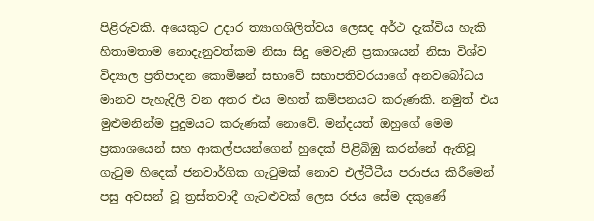පිළිරුවකි. අයෙකුට උදාර ත්‍යාගශිලිත්වය ලෙසද අර්ථ දැක්විය හැකි හිතාමතාම නොදැනුවත්කම නිසා සිදු මෙවැනි ප්‍රකාශයන් නිසා විශ්ව විද්‍යාල ප්‍රතිපාදන කොමිෂන් සභාවේ සභාපතිවරයාගේ අනවබෝධය මානව පැහැදිලි වන අතර එය මහත් කම්පනයට කරුණකි. නමුත් එය මුළුමනින්ම පුදුමයට කරුණක් නොවේ. මන්දයත් ඔහුගේ මෙම ප්‍රකාශයෙන් සහ ආකල්පයන්ගෙන් හුදෙක් පිළිබිඹු කරන්නේ ඇතිවූ ගැටුම හිදෙක් ජනවාර්ගික ගැටුමක් නොව එල්ටීටීය පරාජය කිරීමෙන් පසු අවසන් වූ ත්‍රස්තවාදී ගැටළුවක් ලෙස රජය සේම දකුණේ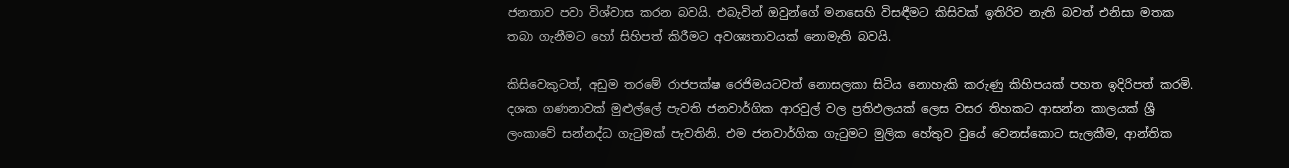ජනතාව පවා විශ්වාස කරන බවයි. එබැවින් ඔවුන්ගේ මනසෙහි විසඳීමට කිසිවක් ඉතිරිව නැති බවත් එනිසා මතක තබා ගැනීමට හෝ සිහිපත් කිරීමට අවශ්‍යතාවයක් නොමැති බවයි.

කිසිවෙකුටත්, අඩුම තරමේ රාජපක්ෂ රෙජිමයටවත් නොසලකා සිටිය නොහැකි කරුණු කිහිපයක් පහත ඉදිරිපත් කරමි. දශක ගණනාවක් මුළුල්ලේ පැවති ජනවාර්ගික ආරවුල් වල ප්‍රතිඵලයක් ලෙස වසර තිහකට ආසන්න කාලයක් ශ්‍රී ලංකාවේ සන්නද්ධ ගැටුමක් පැවතිනි. එම ජනවාර්ගික ගැටුමට මුලික හේතුව වුයේ වෙනස්කොට සැලකීම, ආන්තික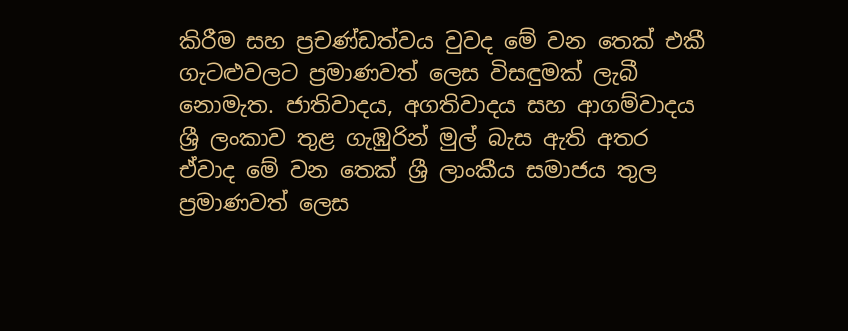කිරීම සහ ප්‍රචණ්ඩත්වය වුවද මේ වන තෙක් එකී ගැටළුවලට ප්‍රමාණවත් ලෙස විසඳුමක් ලැබී නොමැත. ජාතිවාදය, අගතිවාදය සහ ආගම්වාදය ශ්‍රී ලංකාව තුළ ගැඹුරින් මුල් බැස ඇති අතර ඒවාද මේ වන තෙක් ශ්‍රී ලාංකීය සමාජය තුල ප්‍රමාණවත් ලෙස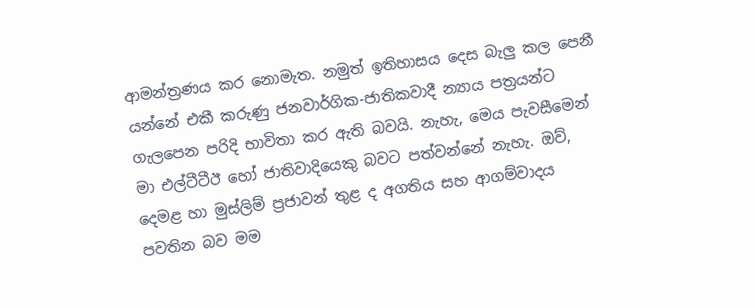ආමන්ත්‍රණය කර නොමැත. නමුත් ඉතිහාසය දෙස බැලු කල පෙනී යන්නේ එකී කරුණු ජනවාර්ගික-ජාතිකවාදී න්‍යාය පත්‍රයන්ට ගැලපෙන පරිදි භාවිතා කර ඇති බවයි. නැහැ, මෙය පැවසීමෙන් මා එල්ටීටීඊ හෝ ජාතිවාදියෙකු බවට පත්වන්නේ නැහැ. ඔව්, දෙමළ හා මුස්ලිම් ප්‍රජාවන් තුළ ද අගතිය සහ ආගම්වාදය පවතින බව මම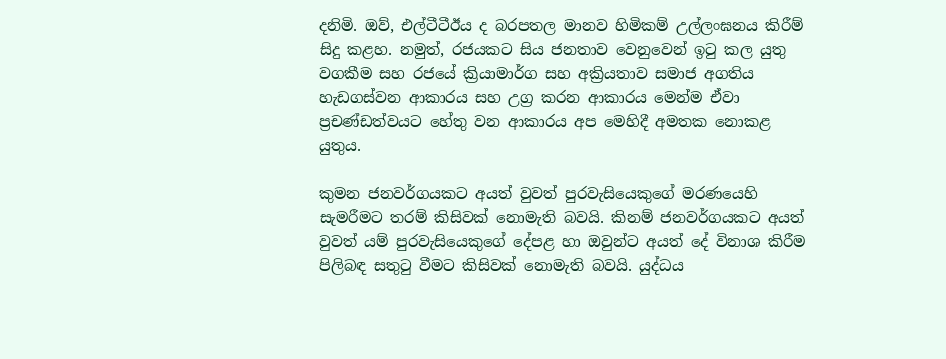දනිමි. ඔව්, එල්ටීටීඊය ද බරපතල මානව හිමිකම් උල්ලංඝනය කිරීම් සිදු කළහ. නමුත්, රජයකට සිය ජනතාව වෙනුවෙන් ඉටු කල යුතු වගකීම සහ රජයේ ක්‍රියාමාර්ග සහ අක්‍රියතාව සමාජ අගතිය හැඩගස්වන ආකාරය සහ උග්‍ර කරන ආකාරය මෙන්ම ඒවා ප්‍රචණ්ඩත්වයට හේතු වන ආකාරය අප මෙහිදී අමතක නොකළ යුතුය.

කුමන ජනවර්ගයකට අයත් වුවත් පුරවැසියෙකුගේ මරණයෙහි සැමරීමට තරම් කිසිවක් නොමැති බවයි. කිනම් ජනවර්ගයකට අයත් වුවත් යම් පුරවැසියෙකුගේ දේපළ හා ඔවුන්ට අයත් දේ විනාශ කිරීම පිලිබඳ සතුටු වීමට කිසිවක් නොමැති බවයි. යුද්ධය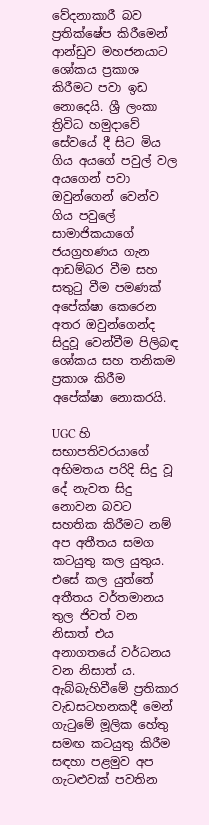වේදනාකාරී බව ප්‍රතික්ෂේප කිරීමෙන් ආන්ඩුව මහජනයාට ශෝකය ප්‍රකාශ කිරීමට පවා ඉඩ නොදෙයි. ශ්‍රී ලංකා ත්‍රිවිධ හමුදාවේ සේවයේ දී සිට මිය ගිය අයගේ පවුල් වල අයගෙන් පවා ඔවුන්ගෙන් වෙන්ව ගිය පවුලේ සාමාජිකයාගේ ජයග්‍රහණය ගැන ආඩම්බර වීම සහ සතුටු වීම පමණක් අපේක්ෂා කෙරෙන අතර ඔවුන්ගෙන්ද සිදුවූ වෙන්වීම පිලිබඳ ශෝකය සහ තනිකම ප්‍රකාශ කිරීම අපේක්ෂා නොකරයි.

UGC හි සභාපතිවරයාගේ අභිමතය පරිදි සිදු වූ දේ නැවත සිදු නොවන බවට සහතික කිරීමට නම් අප අතීතය සමග කටයුතු කල යුතුය. එසේ කල යුත්තේ අතීතය වර්තමානය තුල ජිවත් වන නිසාත් එය අනාගතයේ වර්ධනය වන නිසාත් ය. ඇබ්බැහිවීමේ ප්‍රතිකාර වැඩසටහනකදී මෙන් ගැටුමේ මූලික හේතු සමඟ කටයුතු කිරීම සඳහා පළමුව අප ගැටළුවක් පවතින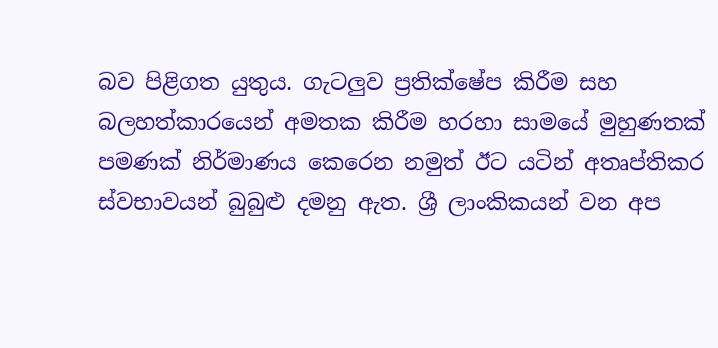බව පිළිගත යුතුය. ගැටලුව ප්‍රතික්ෂේප කිරීම සහ බලහත්කාරයෙන් අමතක කිරීම හරහා සාමයේ මුහුණතක් පමණක් නිර්මාණය කෙරෙන නමුත් ඊට යටින් අතෘප්තිකර ස්වභාවයන් බුබුළු දමනු ඇත. ශ්‍රී ලාංකිකයන් වන අප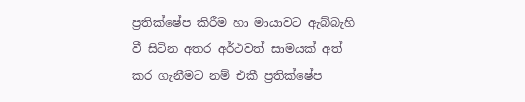ප්‍රතික්ෂේප කිරීම හා මායාවට ඇබ්බැහි වී සිටින අතර අර්ථවත් සාමයක් අත් කර ගැනීමට නම් එකී ප්‍රතික්ෂේප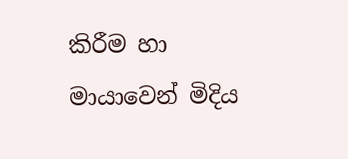කිරීම හා මායාවෙන් මිදිය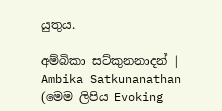යුතුය.

අම්බිකා සට්කුනනාදන් | Ambika Satkunanathan
(මෙම ලිපිය Evoking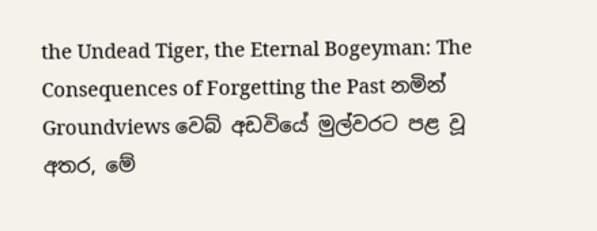the Undead Tiger, the Eternal Bogeyman: The Consequences of Forgetting the Past නමින් Groundviews වෙබ් අඩවියේ මුල්වරට පළ වූ අතර, මේ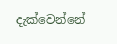දැක්වෙන්නේ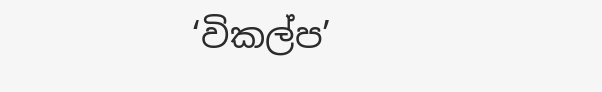‘විකල්ප’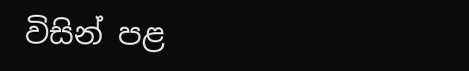විසින් පළ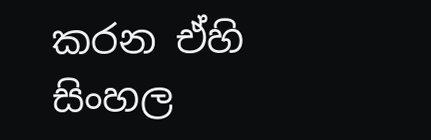කරන ඒහි සිංහල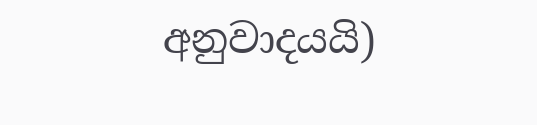අනුවාදයයි)